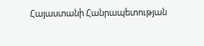Հայաստանի Հանրապետության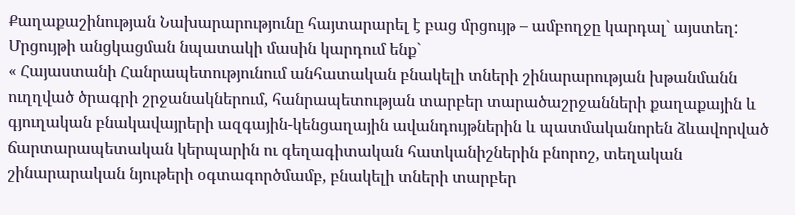Քաղաքաշինության Նախարարությունը հայտարարել է բաց մրցույթ – ամբողջը կարդալ` այստեղ:
Մրցույթի անցկացման նպատակի մասին կարդում ենք`
« Հայաստանի Հանրապետությունում անհատական բնակելի տների շինարարության խթանմանն ուղղված ծրագրի շրջանակներում, հանրապետության տարբեր տարածաշրջանների քաղաքային և գյուղական բնակավայրերի ազգային-կենցաղային ավանդույթներին և պատմականորեն ձևավորված ճարտարապետական կերպարին ու գեղագիտական հատկանիշներին բնորոշ, տեղական շինարարական նյութերի օգտագործմամբ, բնակելի տների տարբեր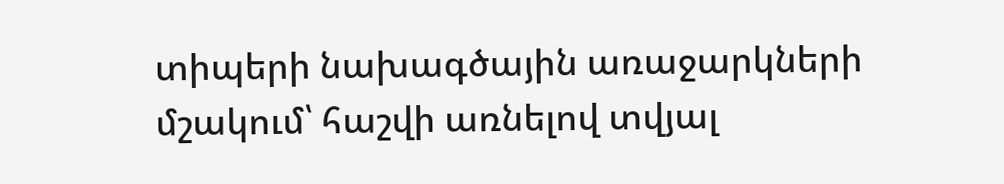տիպերի նախագծային առաջարկների մշակում՝ հաշվի առնելով տվյալ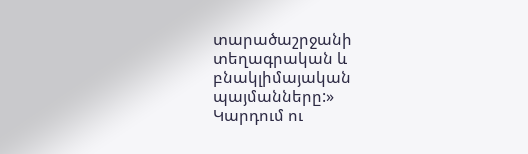տարածաշրջանի տեղագրական և բնակլիմայական պայմանները:»
Կարդում ու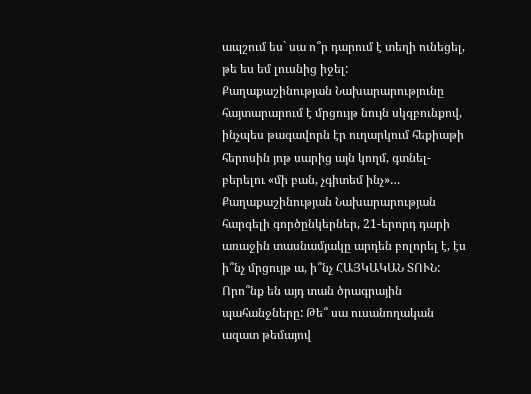ապշում ես` սա ո՞ր դարում է տեղի ունեցել, թե ես եմ լուսնից իջել:
Քաղաքաշինության Նախարարությունը հայտարարում է մրցույթ նույն սկզբունքով, ինչպես թագավորն էր ուղարկում հեքիաթի հերոսին յոթ սարից այն կողմ, գտնել-բերելու «մի բան, չգիտեմ ինչ»…
Քաղաքաշինության Նախարարության հարգելի գործընկերներ, 21-երորդ դարի առաջին տասնամյակը արդեն բոլորել է, էս ի՞նչ մրցույթ ա, ի՞նչ ՀԱՅԿԱԿԱՆ ՏՈՒՆ: Որո՞նք են այդ տան ծրագրային պահանջները: Թե՞ սա ուսանողական ազատ թեմայով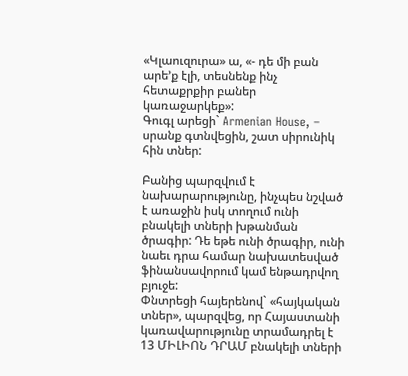«Կլաուզուրա» ա, «- դե մի բան արե’ք էլի, տեսնենք ինչ հետաքրքիր բաներ կառաջարկեք»:
Գուգլ արեցի` Armenian House, – սրանք գտնվեցին, շատ սիրունիկ հին տներ:

Բանից պարզվում է նախարարությունը, ինչպես նշված է առաջին իսկ տողում ունի բնակելի տների խթանման ծրագիր: Դե եթե ունի ծրագիր, ունի նաեւ դրա համար նախատեսված ֆինանսավորում կամ ենթադրվող բյուջե:
Փնտրեցի հայերենով` «հայկական տներ», պարզվեց, որ Հայաստանի կառավարությունը տրամադրել է 13 ՄԻԼԻՈՆ ԴՐԱՄ բնակելի տների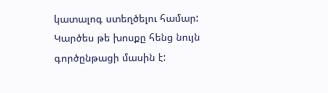կատալոգ ստեղծելու համար: Կարծես թե խոսքը հենց նույն գործընթացի մասին է: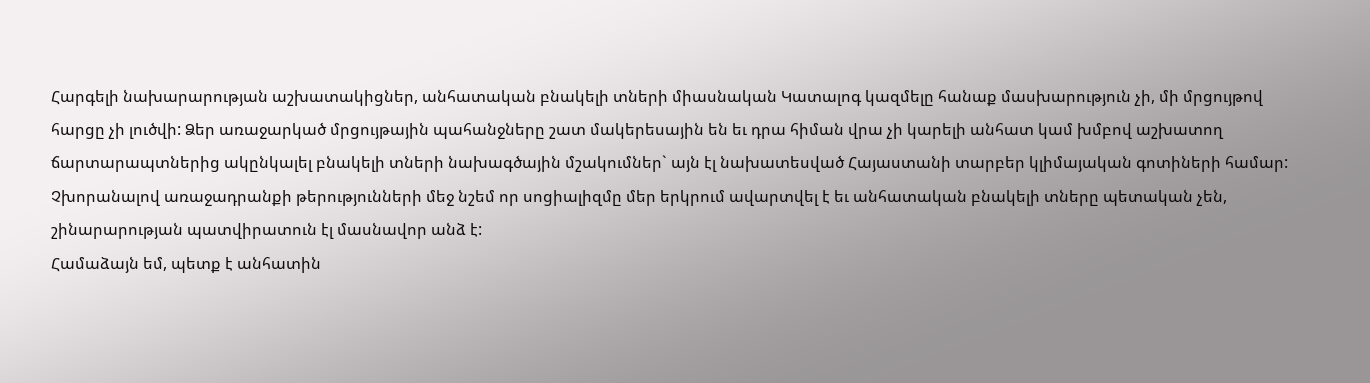Հարգելի նախարարության աշխատակիցներ, անհատական բնակելի տների միասնական Կատալոգ կազմելը հանաք մասխարություն չի, մի մրցույթով հարցը չի լուծվի: Ձեր առաջարկած մրցույթային պահանջները շատ մակերեսային են եւ դրա հիման վրա չի կարելի անհատ կամ խմբով աշխատող ճարտարապտներից ակընկալել բնակելի տների նախագծային մշակումներ` այն էլ նախատեսված Հայաստանի տարբեր կլիմայական գոտիների համար:
Չխորանալով առաջադրանքի թերությունների մեջ նշեմ որ սոցիալիզմը մեր երկրում ավարտվել է եւ անհատական բնակելի տները պետական չեն, շինարարության պատվիրատուն էլ մասնավոր անձ է:
Համաձայն եմ, պետք է անհատին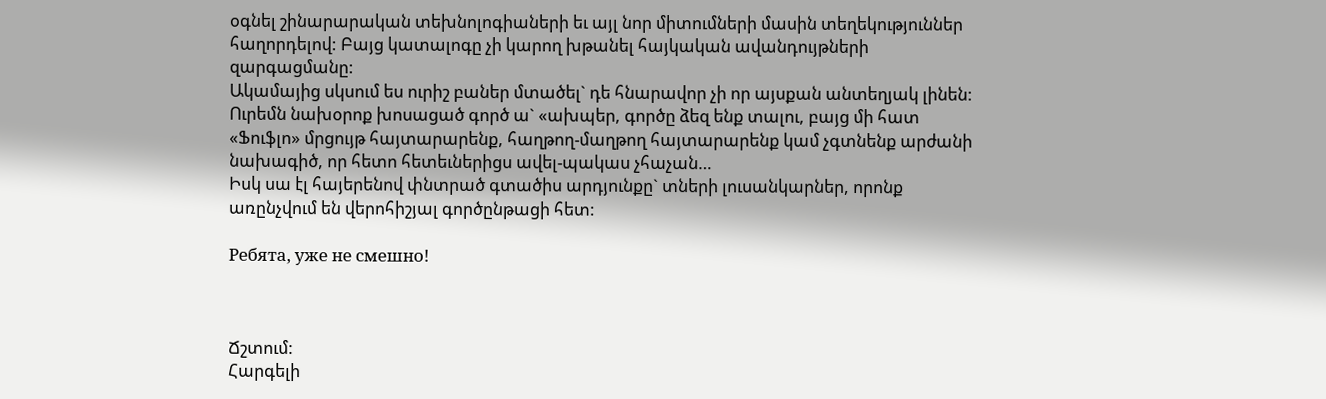օգնել շինարարական տեխնոլոգիաների եւ այլ նոր միտումների մասին տեղեկություններ հաղորդելով: Բայց կատալոգը չի կարող խթանել հայկական ավանդույթների զարգացմանը:
Ակամայից սկսում ես ուրիշ բաներ մտածել` դե հնարավոր չի որ այսքան անտեղյակ լինեն: Ուրեմն նախօրոք խոսացած գործ ա` «ախպեր, գործը ձեզ ենք տալու, բայց մի հատ «Ֆուֆլո» մրցույթ հայտարարենք, հաղթող-մաղթող հայտարարենք կամ չգտնենք արժանի նախագիծ, որ հետո հետեւներիցս ավել-պակաս չհաչան…
Իսկ սա էլ հայերենով փնտրած գտածիս արդյունքը` տների լուսանկարներ, որոնք առընչվում են վերոհիշյալ գործընթացի հետ:

Ребята, уже не смешно!



Ճշտում:
Հարգելի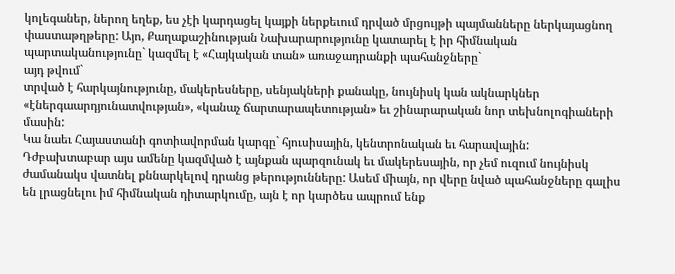կոլեգաներ, ներող եղեք, ես չէի կարդացել կայքի ներքեւում դրված մրցույթի պայմանները ներկայացնող փաստաթղթերը: Այո, Քաղաքաշինության Նախարարությունը կատարել է իր հիմնական պարտականությունը` կազմել է «Հայկական տան» առաջադրանքի պահանջները`
այդ թվում`
տրված է հարկայնությունը, մակերեսները, սենյակների քանակը, նույնիսկ կան ակնարկներ «էներգաարդյունատվության», «կանաչ ճարտարապետության» եւ շինարարական նոր տեխնոլոգիաների մասին:
Կա նաեւ Հայաստանի գոտիավորման կարգը` հյուսիսային, կենտրոնական եւ հարավային:
Դժբախտաբար այս ամենը կազմված է այնքան պարզունակ եւ մակերեսային, որ չեմ ուզում նույնիսկ ժամանակս վատնել քննարկելով դրանց թերությունները: Ասեմ միայն, որ վերը նված պահանջները գալիս են լրացնելու իմ հիմնական դիտարկումը, այն է որ կարծես ապրում ենք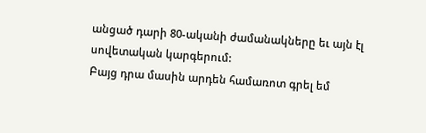անցած դարի 80-ականի ժամանակները եւ այն էլ սովետական կարգերում:
Բայց դրա մասին արդեն համառոտ գրել եմ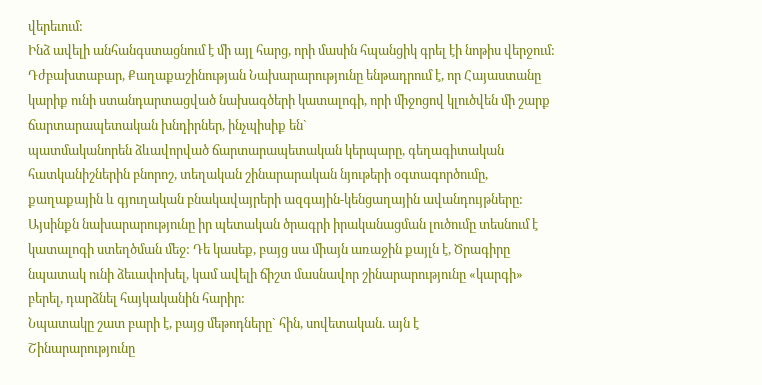վերեւում:
Ինձ ավելի անհանգստացնում է մի այլ հարց, որի մասին հպանցիկ գրել էի նոթիս վերջում:
Դժբախտաբար, Քաղաքաշինության Նախարարությունը ենթադրում է, որ Հայաստանը կարիք ունի ստանդարտացված նախագծերի կատալոգի, որի միջոցով կլուծվեն մի շարք ճարտարապետական խնդիրներ, ինչպիսիք են`
պատմականորեն ձևավորված ճարտարապետական կերպարը, գեղագիտական հատկանիշներին բնորոշ, տեղական շինարարական նյութերի օգտագործումը, քաղաքային և գյուղական բնակավայրերի ազգային-կենցաղային ավանդույթները:
Այսինքն նախարարությունը իր պետական ծրագրի իրականացման լուծումը տեսնում է կատալոգի ստեղծման մեջ: Դե կասեք, բայց սա միայն առաջին քայլն է, Ծրագիրը նպատակ ունի ձեւափոխել, կամ ավելի ճիշտ մասնավոր շինարարությունը «կարգի» բերել, դարձնել հայկականին հարիր:
Նպատակը շատ բարի է, բայց մեթոդները` հին, սովետական. այն է
Շինարարությունը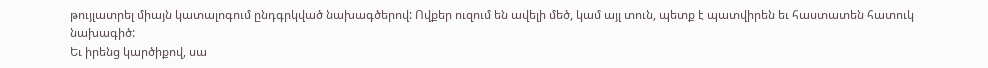թույլատրել միայն կատալոգում ընդգրկված նախագծերով: Ովքեր ուզում են ավելի մեծ, կամ այլ տուն, պետք է պատվիրեն եւ հաստատեն հատուկ նախագիծ:
Եւ իրենց կարծիքով, սա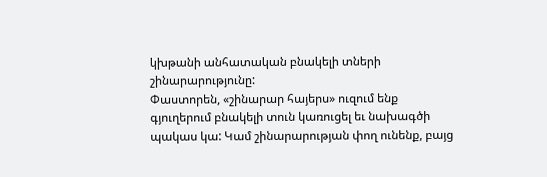կխթանի անհատական բնակելի տների շինարարությունը:
Փաստորեն, «շինարար հայերս» ուզում ենք գյուղերում բնակելի տուն կառուցել եւ նախագծի պակաս կա: Կամ շինարարության փող ունենք, բայց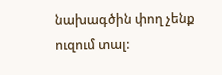նախագծին փող չենք ուզում տալ: